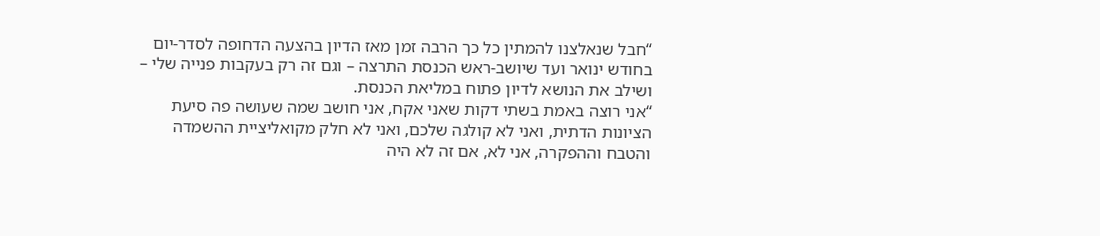“חבל שנאלצנו להמתין כל כך הרבה זמן מאז הדיון בהצעה הדחופה לסדר-יום בחודש ינואר ועד שיושב-ראש הכנסת התרצה – וגם זה רק בעקבות פנייה שלי – ושילב את הנושא לדיון פתוח במליאת הכנסת.
“אני רוצה באמת בשתי דקות שאני אקח, אני חושב שמה שעושה פה סיעת הציונות הדתית, ואני לא קולגה שלכם, ואני לא חלק מקואליציית ההשמדה והטבח וההפקרה, אני לא, אם זה לא היה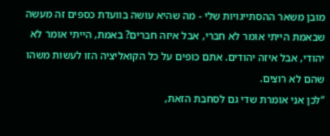מובן משאר ההסתייגויות שלי - מה שהיא עושה בוועדת כספים זה מעשה שבאמת הייתי אומר לא חברי, אבל איזה חברים? באמת, הייתי אומר לא יהודי, אבל איזה יהודים. אתם כופים על כל הקואליציה הזו לעשות משהו שהם לא רוצים.
“לכן אני אומרת שדי גם לסחבת הזאת,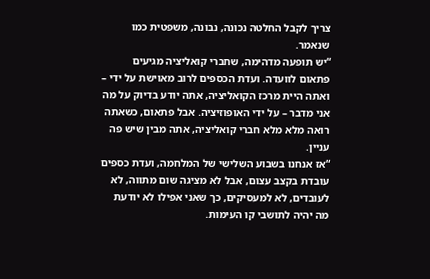צריך לקבל החלטה נכונה, נבונה, משפטית כמו שנאמר.
“יש תופעה מדהימה, שחברי קואליציה מגיעים פתאום לוועדה. ועדת הכספים לרוב מאוישת על ידי – ואתה היית מרכז הקואליציה, אתה יודע בדיוק על מה אני מדבר – על ידי האופוזיציה. אבל פתאום, כשאתה רואה מלא מלא חברי קואליציה, אתה מבין שיש פה עניין.
“אז אנחנו בשבוע השלישי של המלחמה, ועדת כספים עובדת בקצב עצום, אבל לא מציגה שום מתווה, לא לעובדים, לא למעסיקים, כך שאני אפילו לא יודעת מה יהיה לתושבי קו העימות.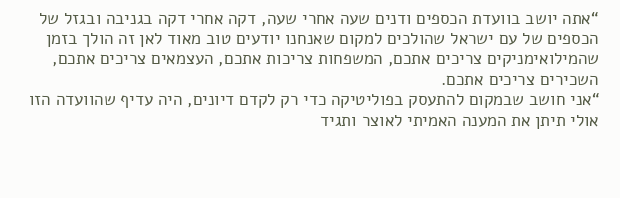“אתה יושב בוועדת הכספים ודנים שעה אחרי שעה, דקה אחרי דקה בגניבה ובגזל של הכספים של עם ישראל שהולכים למקום שאנחנו יודעים טוב מאוד לאן זה הולך בזמן שהמילואימניקים צריכים אתכם, המשפחות צריכות אתכם, העצמאים צריכים אתכם, השכירים צריכים אתכם.
“אני חושב שבמקום להתעסק בפוליטיקה כדי רק לקדם דיונים, היה עדיף שהוועדה הזו אולי תיתן את המענה האמיתי לאוצר ותגיד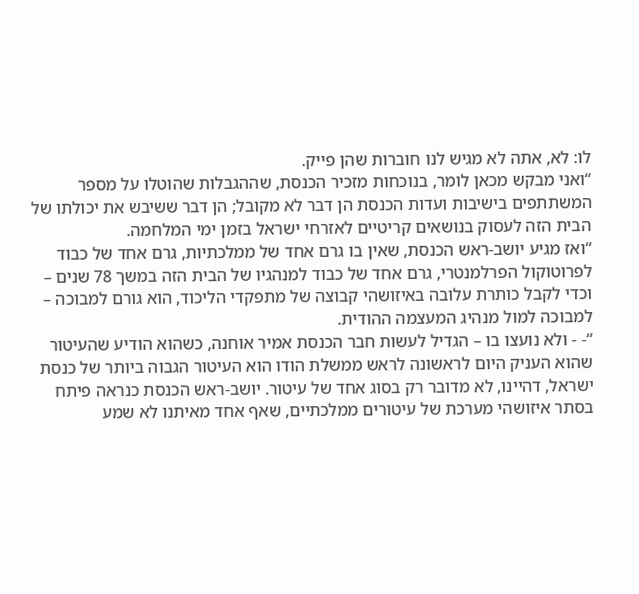לו: לא, אתה לא מגיש לנו חוברות שהן פייק.
“ואני מבקש מכאן לומר, בנוכחות מזכיר הכנסת, שההגבלות שהוטלו על מספר המשתתפים בישיבות ועדות הכנסת הן דבר לא מקובל; הן דבר ששיבש את יכולתו של הבית הזה לעסוק בנושאים קריטיים לאזרחי ישראל בזמן ימי המלחמה.
“ואז מגיע יושב-ראש הכנסת, שאין בו גרם אחד של ממלכתיות, גרם אחד של כבוד לפרוטוקול הפרלמנטרי, גרם אחד של כבוד למנהגיו של הבית הזה במשך 78 שנים – וכדי לקבל כותרת עלובה באיזושהי קבוצה של מתפקדי הליכוד, הוא גורם למבוכה – למבוכה למול מנהיג המעצמה ההודית.
“- - ולא נועצו בו – הגדיל לעשות חבר הכנסת אמיר אוחנה, כשהוא הודיע שהעיטור שהוא העניק היום לראשונה לראש ממשלת הודו הוא העיטור הגבוה ביותר של כנסת ישראל, דהיינו, לא מדובר רק בסוג אחד של עיטור. יושב-ראש הכנסת כנראה פיתח בסתר איזושהי מערכת של עיטורים ממלכתיים, שאף אחד מאיתנו לא שמע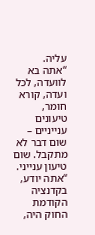עליה.
“אתה בא לוועדה, לכל ועדה, קורא חומר, טיעונים ענייניים – שום דבר לא מתקבל. שום טיעון ענייני.
“אתה יודע, בקדנציה הקודמת החוק היה,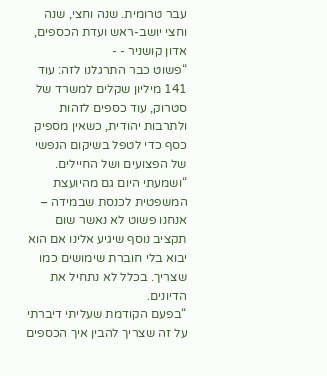עבר טרומית. שנה וחצי, שנה וחצי יושב-ראש ועדת הכספים, אדון קושניר - -
“פשוט כבר התרגלנו לזה: עוד 141 מיליון שקלים למשרד של סטרוק, עוד כספים לזהות ולתרבות יהודית, כשאין מספיק כסף כדי לטפל בשיקום הנפשי של הפצועים ושל החיילים.
“ושמעתי היום גם מהיועצת המשפטית לכנסת שבמידה – אנחנו פשוט לא נאשר שום תקציב נוסף שיגיע אלינו אם הוא יבוא בלי חוברת שימושים כמו שצריך. בכלל לא נתחיל את הדיונים.
“בפעם הקודמת שעליתי דיברתי על זה שצריך להבין איך הכספים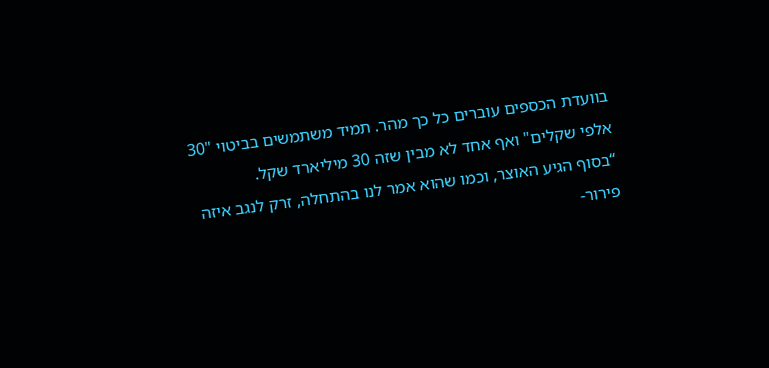בוועדת הכספים עוברים כל כך מהר. תמיד משתמשים בביטוי "30 אלפי שקלים" ואף אחד לא מבין שזה 30 מיליארד שקל.
“בסוף הגיע האוצר, וכמו שהוא אמר לנו בהתחלה, זרק לנגב איזה פירור-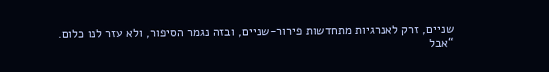שניים, זרק לאנרגיות מתחדשות פירור-שניים, ובזה נגמר הסיפור, ולא עזר לנו כלום.
“אבל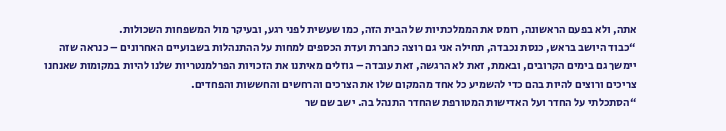אתה, ולא בפעם הראשונה, רומס את הממלכתיות של הבית הזה, כמו שעשית לפני רגע, ובעיקר מול המשפחות השכולות.
“כבוד היושב בראש, כנסת נכבדה, תחילה אני גם רוצה כחברת ועדת הכספים למחות על ההתנהלות בשבועיים האחרונים – כנראה שזה יימשך גם בימים הקרובים, ובאמת, זאת לא הרגשה, זאת עובדה – גוזלים מאיתנו את הזכויות הפרלמנטריות שלנו להיות במקומות שאנחנו צריכים ורוצים להיות בהם כדי להשמיע כל אחד מהמקום שלו את הצרכים והרחשים והחששות והפחדים.
“הסתכלתי על החדר ועל האדישות המטורפת שהחדר התנהל בה. ישב שם שר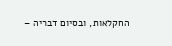החקלאות, ובסיום דבריה –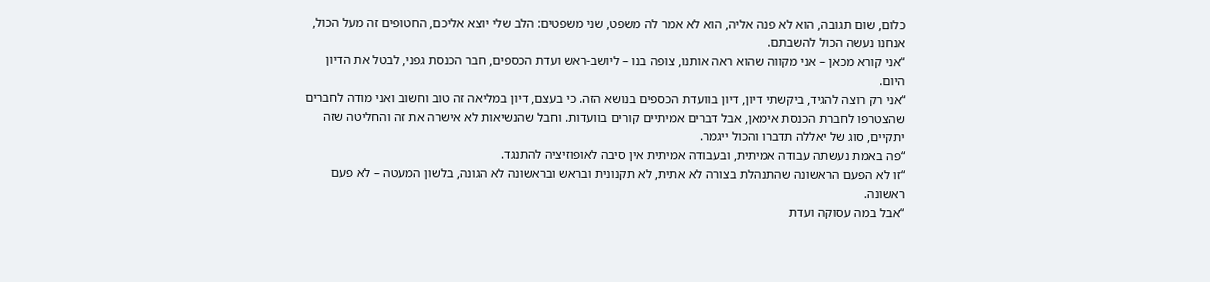כלום, שום תגובה, הוא לא פנה אליה, הוא לא אמר לה משפט, שני משפטים: הלב שלי יוצא אליכם, החטופים זה מעל הכול, אנחנו נעשה הכול להשבתם.
“אני קורא מכאן – אני מקווה שהוא ראה אותנו, צופה בנו – ליושב-ראש ועדת הכספים, חבר הכנסת גפני, לבטל את הדיון היום.
“אני רק רוצה להגיד, ביקשתי דיון, דיון בוועדת הכספים בנושא הזה. כי בעצם, דיון במליאה זה טוב וחשוב ואני מודה לחברים שהצטרפו לחברת הכנסת אימאן, אבל דברים אמיתיים קורים בוועדות. וחבל שהנשיאות לא אישרה את זה והחליטה שזה יתקיים, סוג של יאללה תדברו והכול ייגמר.
“פה באמת נעשתה עבודה אמיתית, ובעבודה אמיתית אין סיבה לאופוזיציה להתנגד.
“זו לא הפעם הראשונה שהתנהלת בצורה לא אתית, לא תקנונית ובראש ובראשונה לא הגונה, בלשון המעטה – לא פעם ראשונה.
“אבל במה עסוקה ועדת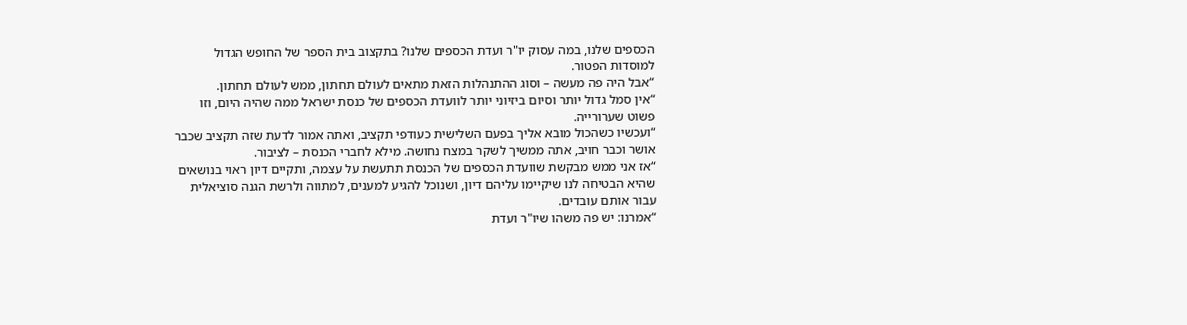הכספים שלנו, במה עסוק יו"ר ועדת הכספים שלנו? בתקצוב בית הספר של החופש הגדול למוסדות הפטור.
“אבל היה פה מעשה – וסוג ההתנהלות הזאת מתאים לעולם תחתון, ממש לעולם תחתון.
“אין סמל גדול יותר וסיום ביזיוני יותר לוועדת הכספים של כנסת ישראל ממה שהיה היום, וזו פשוט שערורייה.
“ועכשיו כשהכול מובא אליך בפעם השלישית כעודפי תקציב, ואתה אמור לדעת שזה תקציב שכבר אושר וכבר חויב, אתה ממשיך לשקר במצח נחושה. מילא לחברי הכנסת – לציבור.
“אז אני ממש מבקשת שוועדת הכספים של הכנסת תתעשת על עצמה, ותקיים דיון ראוי בנושאים שהיא הבטיחה לנו שיקיימו עליהם דיון, ושנוכל להגיע למענים, למתווה ולרשת הגנה סוציאלית עבור אותם עובדים.
“אמרנו: יש פה משהו שיו"ר ועדת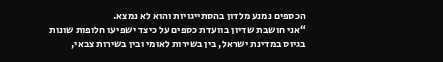הכספים נמנע מלדון בהסתייגויות והוא לא נמצא.
“אני חושבת שדיון בוועדת כספים על כיצד ישפיעו חלופות שונות בגיוס במדינת ישראל, בין בשירות לאומי ובין בשירות צבאי,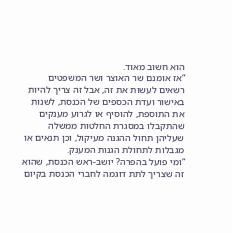הוא חשוב מאוד.
“אז אומנם שר האוצר ושר המשפטים רשאים לעשות את זה, אבל זה צריך להיות באישור ועדת הכספים של הכנסת, לשנות את התוספת, להוסיף או לגרוע מענקים שהתקבלו במסגרת החלטות ממשלה שעליהן תחול ההגנה מעיקול, וכן תנאים או מגבלות לתחולת הגנות המענק.
“ומי פועל בהפרה? יושב-ראש הכנסת, שהוא זה שצריך לתת דוגמה לחברי הכנסת בקיום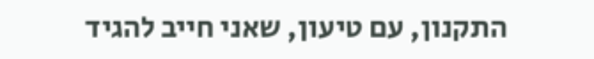התקנון, עם טיעון, שאני חייב להגיד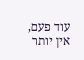עוד פעם, אין יותר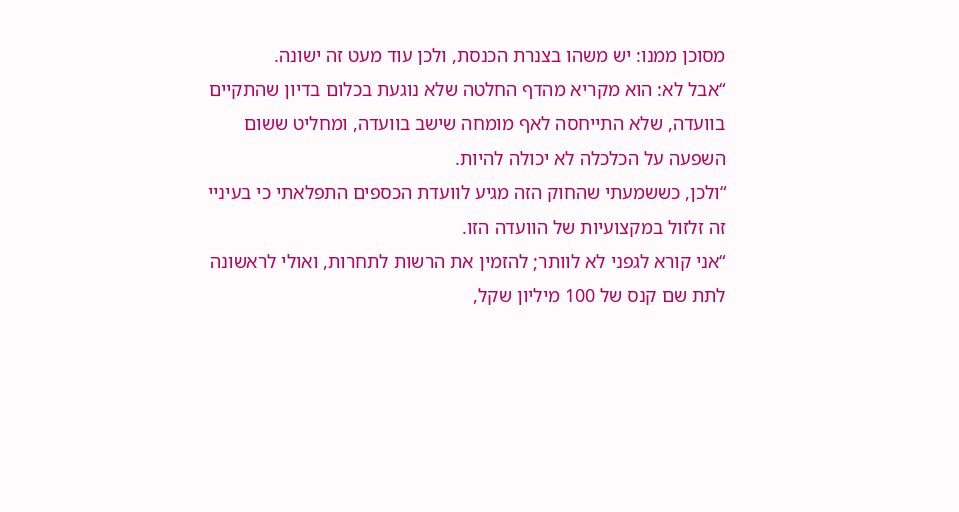מסוכן ממנו: יש משהו בצנרת הכנסת, ולכן עוד מעט זה ישונה.
“אבל לא: הוא מקריא מהדף החלטה שלא נוגעת בכלום בדיון שהתקיים בוועדה, שלא התייחסה לאף מומחה שישב בוועדה, ומחליט ששום השפעה על הכלכלה לא יכולה להיות.
“ולכן, כששמעתי שהחוק הזה מגיע לוועדת הכספים התפלאתי כי בעיניי זה זלזול במקצועיות של הוועדה הזו.
“אני קורא לגפני לא לוותר; להזמין את הרשות לתחרות, ואולי לראשונה לתת שם קנס של 100 מיליון שקל,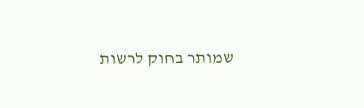שמותר בחוק לרשות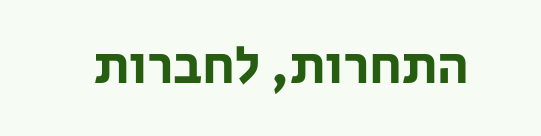התחרות, לחברות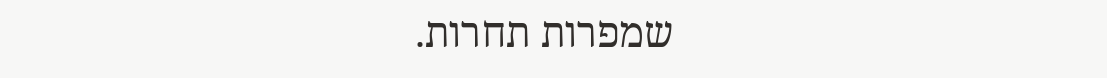שמפרות תחרות.